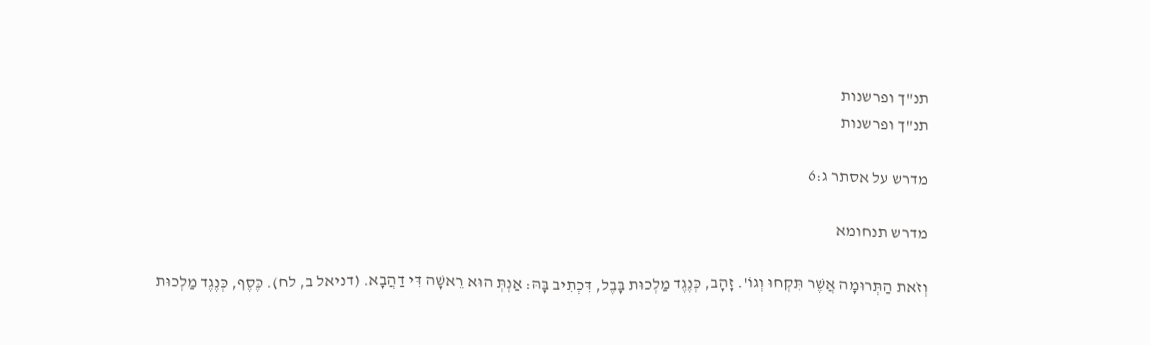תנ"ך ופרשנות
תנ"ך ופרשנות

מדרש על אסתר ג:6

מדרש תנחומא

וְזֹאת הַתְּרוּמָה אֲשֶׁר תִּקְחוּ וְגוֹ'. זָהָב, כְּנֶגֶד מַלְכוּת בָּבֶל, דִּכְתִיב בָּהּ: אַנְתְּ הוּא רֵאשָׁה דִּי דַהֲבָא. (דניאל ב, לח). כֶּסֶף, כְּנֶגֶד מַלְכוּת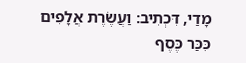מָדַי, דִּכְתִיב: וַעֲשֶׂרֶת אֲלָפִים כִּכַּר כֶּסֶף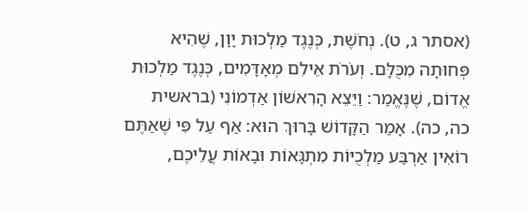(אסתר ג, ט). נְחֹשֶׁת, כְּנֶגֶד מַלְכוּת יָוָן, שֶׁהִיא פְּחוּתָה מִכֻּלָּם. וְעֹרֹת אֵילִם מְאָדָּמִים, כְּנֶגֶד מַלְכוּת אֱדוֹם, שֶׁנֶּאֱמַר: וַיֵּצֵא הָרִאשׁוֹן אַדְמוֹנִי (בראשית כה, כה). אָמַר הַקָּדוֹשׁ בָּרוּךְ הוּא: אַף עַל פִּי שֶׁאַתֶּם רוֹאִין אַרְבַּע מַלְכֻיּוֹת מִתְגָּאוֹת וּבָאוֹת עֲלֵיכֶם,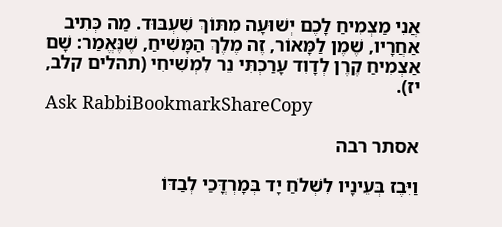אֲנִי מַצְמִיחַ לָכֶם יְשׁוּעָה מִתּוֹךְ שִׁעְבּוּד. מַה כְּתִיב אַחֲרָיו, שֶׁמֶן לַמָּאוֹר, זֶה מֶלֶךְ הַמָּשִׁיחַ, שֶׁנֶּאֱמַר: שָׁם אַצְמִיחַ קֶרֶן לְדָוִד עָרַכְתִּי נֵר לִמְשִׁיחִי (תהלים קלב, יז).
Ask RabbiBookmarkShareCopy

אסתר רבה

וַיִּבֶז בְּעֵינָיו לִשְׁלֹחַ יָד בְּמָרְדֳּכַי לְבַדּוֹ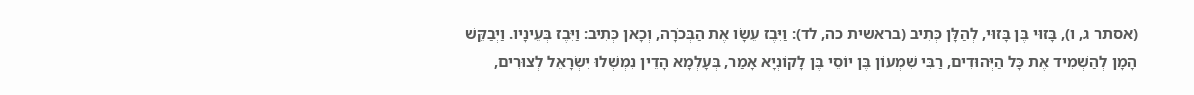(אסתר ג, ו), בָּזוּי בֶּן בָּזוּי, לְהַלָּן כְּתִיב (בראשית כה, לד): וַיִּבֶז עֵשָׂו אֶת הַבְּכֹרָה, וְכָאן כְּתִיב: וַיִּבֶז בְּעֵינָיו. וַיְבַקֵּשׁ הָמָן לְהַשְׁמִיד אֶת כָּל הַיְּהוּדִים, רַבִּי שִׁמְעוֹן בֶּן יוֹסֵי בֶּן לָקוֹנְיָא אָמַר, בְּעָלְמָא הָדֵין נִמְשְׁלוּ יִשְׂרָאֵל לְצוּרִים,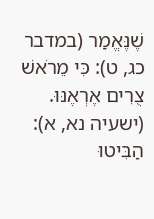שֶׁנֶּאֱמַר (במדבר כג, ט): כִּי מֵרֹאשׁ צֻרִים אֶרְאֶנּוּ. (ישעיה נא, א): הַבִּיטוּ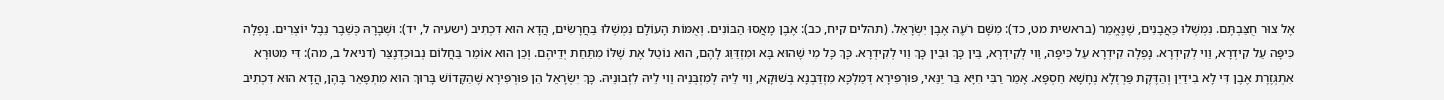אֶל צוּר חֻצַּבְתֶּם. נִמְשְׁלוּ כַּאֲבָנִים, שֶׁנֶּאֱמַר (בראשית מט, כד): מִשָּׁם רֹעֶה אֶבֶן יִשְׂרָאֵל. (תהלים קיח, כב): אֶבֶן מָאֲסוּ הַבּוֹנִים. וְאֻמּוֹת הָעוֹלָם נִמְשְׁלוּ בַּחֲרָשִׂים, הֲדָא הוּא דִכְתִיב (ישעיה ל, יד): וּשְׁבָרָהּ כְּשֵׁבֶר נֵבֶל יוֹצְרִים. נָפְלָה כִּיפָּה עַל קִידְרָא, וַוי לְקִידְרָא. נָפְלָה קִידְרָא עַל כִּיפָּה, וַוי לְקִידְרָא, בֵּין כָּךְ וּבֵין כָּךְ וַוי לְקִידְרָא. כָּךְ כָּל מִי שֶׁהוּא בָּא וּמִזְדַּוֵּג לָהֶם, הוּא נוֹטֵל אֶת שֶׁלּוֹ מִתַּחַת יְדֵיהֶם. וְכֵן הוּא אוֹמֵר בַּחֲלוֹם נְבוּכַדְנֶצַּר (דניאל ב, מה): דִּי מִטּוּרָא אִתְגְּזֶרֶת אֶבֶן דִּי לָא בִידַיִן וְהַדֶּקֶת פַּרְזְלָא נְחָשָׁא חַסְפָּא. אָמַר רַבִּי חִיָּא בַּר יַנַּאי, פּוּרְפִּירָא דְּמַלְכָּא מִזְדַּבְנָא בְּשׁוּקָא, וַוי לֵיהּ לְמִזְבְּנֵיהּ וַוי לֵיהּ לִזְבוּנֵיהּ. כָּךְ יִשְׂרָאֵל הֵן פּוּרְפִּירָא שֶׁהַקָּדוֹשׁ בָּרוּךְ הוּא מִתְפָּאֵר בָּהֶן, הֲדָא הוּא דִכְתִיב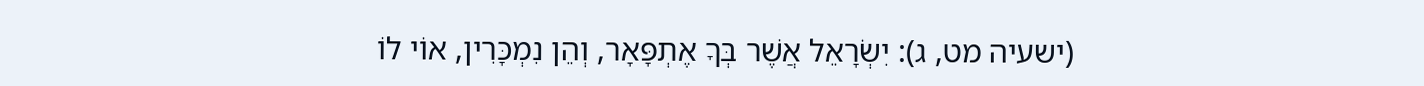(ישעיה מט, ג): יִשְׂרָאֵל אֲשֶׁר בְּךָ אֶתְפָּאָר, וְהֵן נִמְכָּרִין, אוֹי לוֹ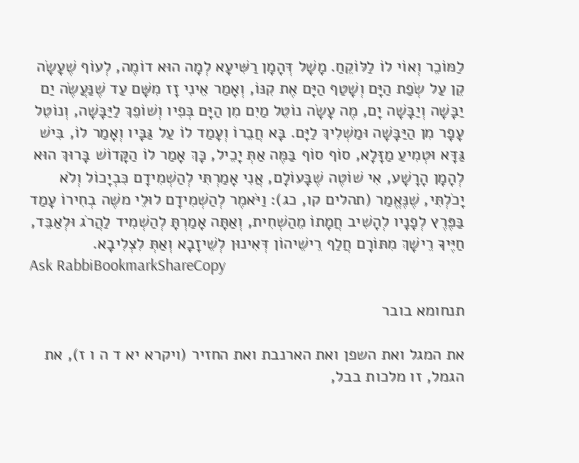לַמּוֹכֵר וְאוֹי לוֹ לַלּוֹקֵחַ. מָשָׁל דְּהָמָן רַשִּׁיעָא לְמָה הוּא דוֹמֶה, לְעוֹף שֶׁעָשָׂה קֵן עַל שְׂפַת הַיָּם וְשָׁטַף הַיָּם אֶת קִנּוֹ, וְאָמַר אֵינִי זָז מִשָּׁם עַד שֶׁנַּעֲשֶׂה יַם יַבָּשָׁה וְיַבָּשָׁה יָם, מֶה עָשָׂה נוֹטֵל מַיִם מִן הַיָּם בְּפִיו וְשׁוֹפֵךְ לַיַּבָּשָׁה, וְנוֹטֵל עָפָר מִן הַיַּבָּשָׁה וּמַשְׁלִיךְ לַיָּם. בָּא חֲבֵרוֹ וְעָמַד לוֹ עַל גַּבָּיו וְאָמַר לוֹ, בִּישׁ גַּדָּא וּטְמִיעַ מַזָּלָא, סוֹף סוֹף בַּמֶּה אַתְּ יָכֵיל, כָּךְ אָמַר לוֹ הַקָּדוֹשׁ בָּרוּךְ הוּא לְהָמָן הָרָשָׁע, אִי שׁוֹטֶה שֶׁבָּעוֹלָם, אֲנִי אָמַרְתִּי לְהַשְׁמִידָם כִּבְיָכוֹל וְלֹא יָכֹלְתִּי, שֶׁנֶּאֱמַר (תהלים קו, כג): וַיֹּאמֶר לְהַשְׁמִידָם לוּלֵי משֶׁה בְחִירוֹ עָמַד בַּפֶּרֶץ לְפָנָיו לְהָשִׁיב חֲמָתוֹ מֵהַשְׁחִית, וְאַתָּה אָמַרְתָּ לְהַשְׁמִיד לַהֲרֹג וּלְאַבֵּד, חַיֶּיךָ רֵישָׁךְ מִתּוֹרָם חֲלַף רֵישֵׁיהוֹן דְּאִינוּן לְשֵׁיזָבָא וְאַתְּ לִצְלִיבָא.
Ask RabbiBookmarkShareCopy

תנחומא בובר

את המגל ואת השפן ואת הארנבת ואת החזיר (ויקרא יא ד ה ו ז), את הגמל, זו מלכות בבל,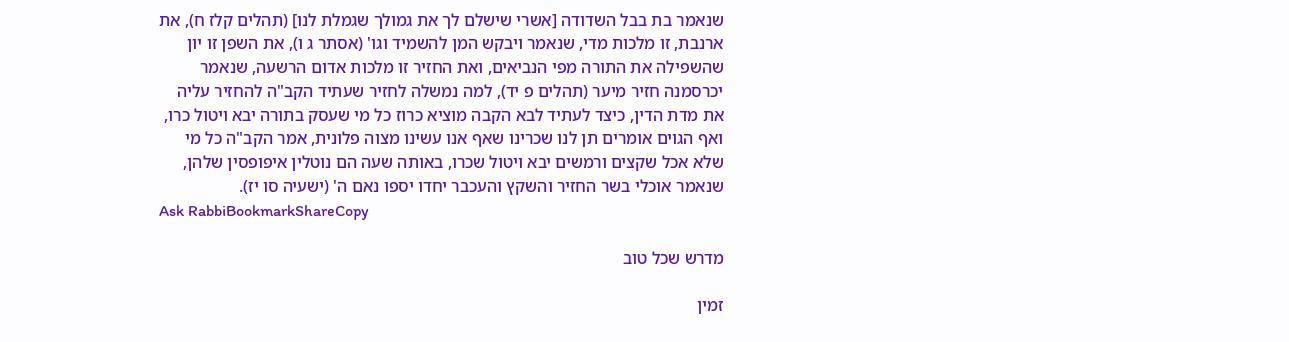שנאמר בת בבל השדודה [אשרי שישלם לך את גמולך שגמלת לנו] (תהלים קלז ח), את ארנבת, זו מלכות מדי, שנאמר ויבקש המן להשמיד וגו' (אסתר ג ו), את השפן זו יון שהשפילה את התורה מפי הנביאים, ואת החזיר זו מלכות אדום הרשעה, שנאמר יכרסמנה חזיר מיער (תהלים פ יד), למה נמשלה לחזיר שעתיד הקב"ה להחזיר עליה את מדת הדין, כיצד לעתיד לבא הקבה מוציא כרוז כל מי שעסק בתורה יבא ויטול כרו, ואף הגוים אומרים תן לנו שכרינו שאף אנו עשינו מצוה פלונית, אמר הקב"ה כל מי שלא אכל שקצים ורמשים יבא ויטול שכרו, באותה שעה הם נוטלין איפופסין שלהן, שנאמר אוכלי בשר החזיר והשקץ והעכבר יחדו יספו נאם ה' (ישעיה סו יז).
Ask RabbiBookmarkShareCopy

מדרש שכל טוב

זמין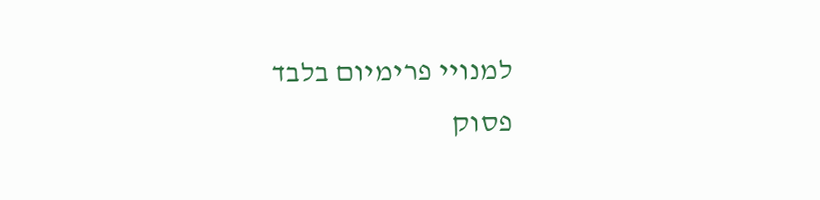למנויי פרימיום בלבד
פסוק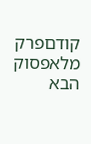קודםפרק מלאפסוק הבא